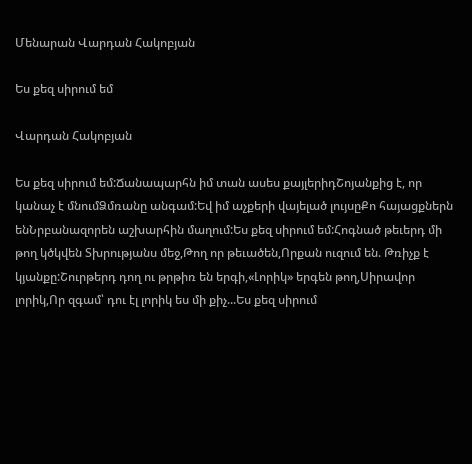Մենարան Վարդան Հակոբյան

Ես քեզ սիրում եմ

Վարդան Հակոբյան

Ես քեզ սիրում եմ:Ճանապարհն իմ տան ասես քայլերիդՇոյանքից է, որ կանաչ է մնումՁմռանը անգամ:Եվ իմ աչքերի վայելած լույսըՔո հայացքներն ենՆրբանազորեն աշխարհին մաղում:Ես քեզ սիրում եմ:Հոգնած թեւերդ մի թող կծկվեն Տխրությանս մեջ,Թող որ թեւածեն,Որքան ուզում են. Թռիչք է կյանքը:Շուրթերդ դող ու թրթիռ են երգի,«Լորիկ» երգեն թող,Սիրավոր լորիկ,Որ զգամ՝ դու էլ լորիկ ես մի քիչ...Ես քեզ սիրում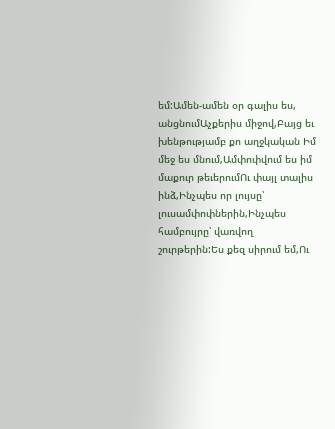եմ:Ամեն-ամեն օր գալիս ես, անցնումԱչքերիս միջով,Բայց եւ խենթությամբ քո աղջկական Իմ մեջ ես մնում,Ամփոփվում ես իմ մաքուր թեւերումՈւ փայլ տալիս ինձ,Ինչպես որ լույսը՝ լուսամփոփներին,Ինչպես համբույրը՝ վառվող շուրթերին:Ես քեզ սիրում եմ,Ու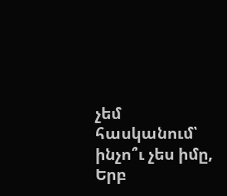չեմ հասկանում՝ ինչո՞ւ չես իմը, Երբ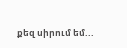քեզ սիրում եմ...